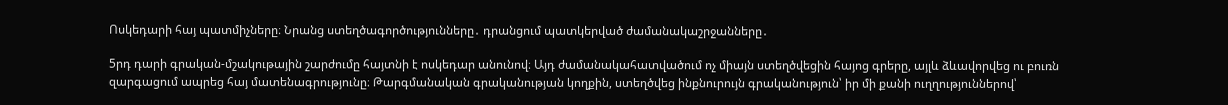Ոսկեդարի հայ պատմիչները։ Նրանց ստեղծագործությունները․ դրանցում պատկերված ժամանակաշրջանները․

5րդ դարի գրական-մշակութային շարժումը հայտնի է ոսկեդար անունով։ Այդ ժամանակահատվածում ոչ միայն ստեղծվեցին հայոց գրերը, այլև ձևավորվեց ու բուռն զարգացում ապրեց հայ մատենագրությունը։ Թարգմանական գրականության կողքին, ստեղծվեց ինքնուրույն գրականություն՝ իր մի քանի ուղղություններով՝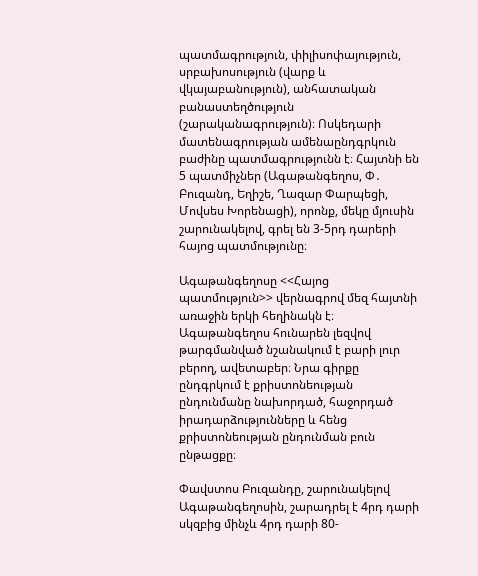պատմագրություն, փիլիսոփայություն, սրբախոսություն (վարք և վկայաբանություն), անհատական բանաստեղծություն (շարականագրություն)։ Ոսկեդարի մատենագրության ամենաընդգրկուն բաժինը պատմագրությունն է։ Հայտնի են 5 պատմիչներ (Ագաթանգեղոս, Փ․ Բուզանդ, Եղիշե, Ղազար Փարպեցի, Մովսես Խորենացի), որոնք, մեկը մյուսին շարունակելով, գրել են 3-5րդ դարերի հայոց պատմությունը։

Ագաթանգեղոսը <<Հայոց պատմություն>> վերնագրով մեզ հայտնի առաջին երկի հեղինակն է։ Ագաթանգեղոս հունարեն լեզվով թարգմանված նշանակում է բարի լուր բերող, ավետաբեր։ Նրա գիրքը ընդգրկում է քրիստոնեության ընդունմանը նախորդած, հաջորդած իրադարձությունները և հենց քրիստոնեության ընդունման բուն ընթացքը։

Փավստոս Բուզանդը, շարունակելով Ագաթանգեղոսին, շարադրել է 4րդ դարի սկզբից մինչև 4րդ դարի 80-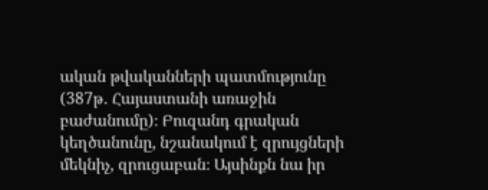ական թվականների պատմությունը (387թ․ Հայաստանի առաջին բաժանումը)։ Բուզանդ գրական կեղծանունը, նշանակում է զրույցների մեկնիչ, զրուցաբան։ Այսինքն նա իր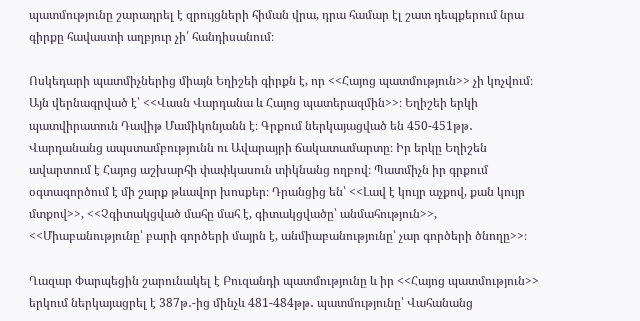պատմությունը շարադրել է զրույցների հիման վրա, դրա համար էլ շատ դեպքերում նրա գիրքը հավաստի աղբյուր չի՛ հանդիսանում։

Ոսկեդարի պատմիչներից միայն Եղիշեի գիրքն է, որ <<Հայոց պատմություն>> չի կոչվում։ Այն վերնագրված է՝ <<Վասն Վարդանա և Հայոց պատերազմին>>։ Եղիշեի երկի պատվիրատուն Դավիթ Մամիկոնյանն է։ Գրքում ներկայացված են 450-451թթ․ Վարդանանց ապստամբությունն ու Ավարայրի ճակատամարտը։ Իր երկը Եղիշեն ավարտում է Հայոց աշխարհի փափկասուն տիկնանց ողբով։ Պատմիչն իր գրքում օգտագործում է մի շարք թևավոր խոսքեր։ Դրանցից են՝ <<Լավ է կույր աչքով, քան կույր մտքով>>, <<Չգիտակցված մահը մահ է, գիտակցվածը՝ անմահություն>>, <<Միաբանությունը՝ բարի գործերի մայրն է, անմիաբանությունը՝ չար գործերի ծնողը>>։

Ղազար Փարպեցին շարունակել է Բուզանդի պատմությունը և իր <<Հայոց պատմություն>> երկում ներկայացրել է 387թ․-ից մինչև 481-484թթ․ պատմությունը՝ Վահանանց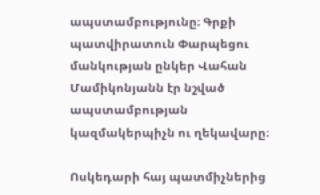ապստամբությունը։ Գրքի պատվիրատուն Փարպեցու մանկության ընկեր Վահան Մամիկոնյանն էր նշված ապստամբության կազմակերպիչն ու ղեկավարը։

Ոսկեդարի հայ պատմիչներից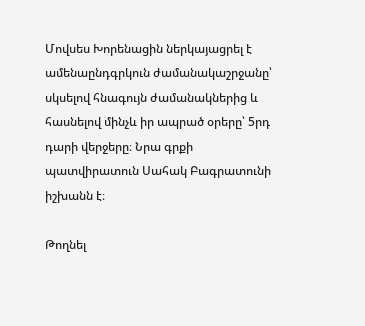Մովսես Խորենացին ներկայացրել է ամենաընդգրկուն ժամանակաշրջանը՝ սկսելով հնագույն ժամանակներից և հասնելով մինչև իր ապրած օրերը՝ 5րդ դարի վերջերը։ Նրա գրքի պատվիրատուն Սահակ Բագրատունի իշխանն է։

Թողնել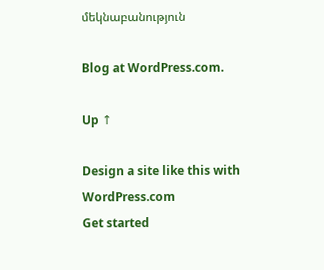մեկնաբանություն

Blog at WordPress.com.

Up ↑

Design a site like this with WordPress.com
Get started